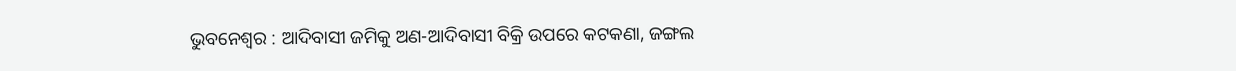ଭୁବନେଶ୍ବର : ଆଦିବାସୀ ଜମିକୁ ଅଣ-ଆଦିବାସୀ ବିକ୍ରି ଉପରେ କଟକଣା, ଜଙ୍ଗଲ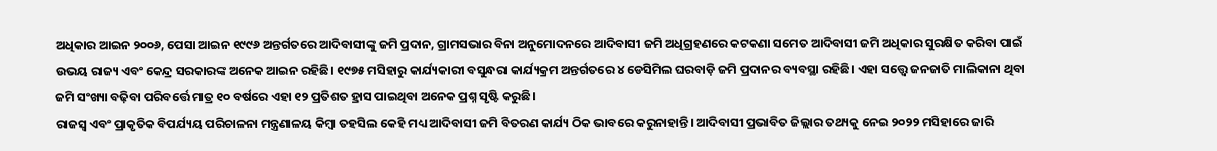ଅଧିକାର ଆଇନ ୨୦୦୬, ପେସା ଆଇନ ୧୯୯୬ ଅନ୍ତର୍ଗତରେ ଆଦିବାସୀଙ୍କୁ ଜମି ପ୍ରଦାନ, ଗ୍ରାମସଭାର ବିନା ଅନୁମୋଦନରେ ଆଦିବାସୀ ଜମି ଅଧିଗ୍ରହଣରେ କଟକଣା ସମେତ ଆଦିବାସୀ ଜମି ଅଧିକାର ସୁରକ୍ଷିତ କରିବା ପାଇଁ ଉଭୟ ରାଜ୍ୟ ଏବଂ କେନ୍ଦ୍ର ସରକାରଙ୍କ ଅନେକ ଆଇନ ରହିଛି। ୧୯୭୫ ମସିହାରୁ କାର୍ଯ୍ୟକାରୀ ବସୁନ୍ଧରା କାର୍ଯ୍ୟକ୍ରମ ଅନ୍ତର୍ଗତରେ ୪ ଡେସିମିଲ ଘରବାଡ଼ି ଜମି ପ୍ରଦାନର ବ୍ୟବସ୍ଥା ରହିଛି। ଏହା ସତ୍ତ୍ବେ ଜନଜାତି ମାଲିକାନା ଥିବା ଜମି ସଂଖ୍ୟା ବଢ଼ିବା ପରିବର୍ତ୍ତେ ମାତ୍ର ୧୦ ବର୍ଷରେ ଏହା ୧୨ ପ୍ରତିଶତ ହ୍ରାସ ପାଇଥିବା ଅନେକ ପ୍ରଶ୍ନ ସୃଷ୍ଟି କରୁଛି।
ରାଜସ୍ବ ଏବଂ ପ୍ରାକୃତିକ ବିପର୍ଯ୍ୟୟ ପରିଚାଳନା ମନ୍ତ୍ରଣାଳୟ କିମ୍ବା ତହସିଲ କେହି ମଧ୍ୟ ଆଦିବାସୀ ଜମି ବିତରଣ କାର୍ଯ୍ୟ ଠିକ ଭାବରେ କରୁନାହାନ୍ତି। ଆଦିବାସୀ ପ୍ରଭାବିତ ଜିଲ୍ଲାର ତଥ୍ୟକୁ ନେଇ ୨୦୨୨ ମସିହାରେ ଜାରି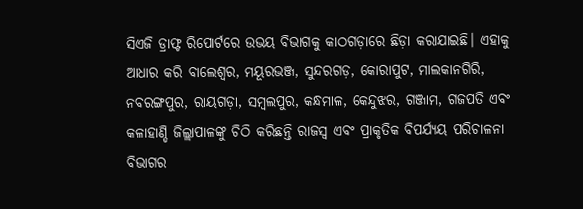ସିଏଜି ଡ୍ରାଫ୍ଟ ରିପୋର୍ଟରେ ଉଭୟ ବିଭାଗକୁ କାଠଗଡ଼ାରେ ଛିଡ଼ା କରାଯାଇଛି। ଏହାକୁ ଆଧାର କରି ବାଲେଶ୍ବର, ମୟୂରଭଞ୍ଜ, ସୁନ୍ଦରଗଡ଼, କୋରାପୁଟ, ମାଲକାନଗିରି, ନବରଙ୍ଗପୁର, ରାୟଗଡ଼ା, ସମ୍ବଲପୁର, କନ୍ଧମାଳ, କେନ୍ଦୁଝର, ଗଞ୍ଜାମ, ଗଜପତି ଏବଂ କଳାହାଣ୍ଡି ଜିଲ୍ଲାପାଳଙ୍କୁ ଚିଠି କରିଛନ୍ତି ରାଜସ୍ବ ଏବଂ ପ୍ରାକୃତିକ ବିପର୍ଯ୍ୟୟ ପରିଚାଳନା ବିଭାଗର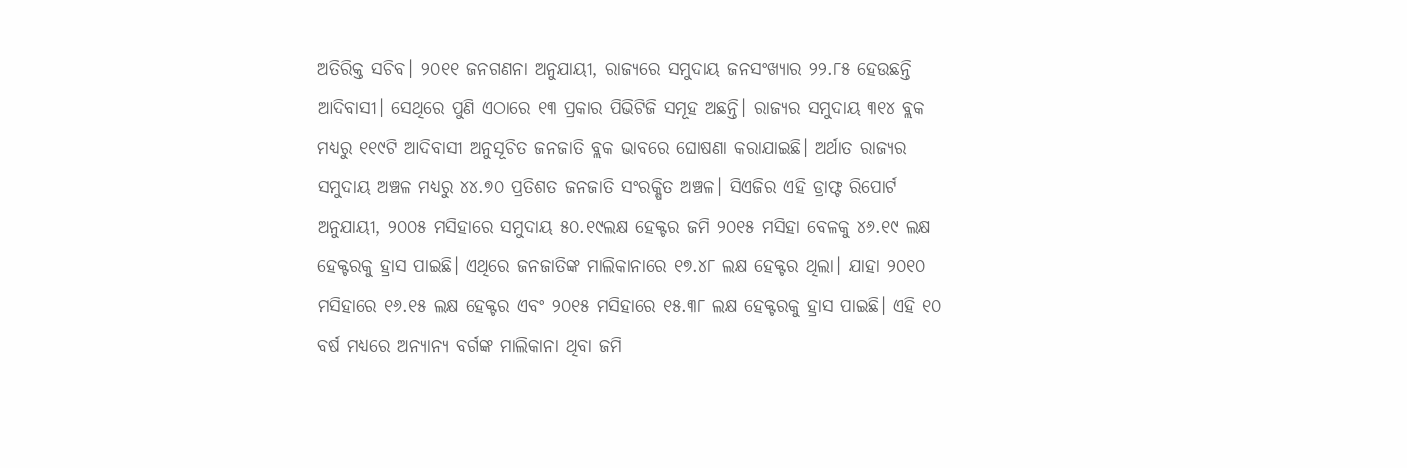ଅତିରିକ୍ତ ସଚିବ। ୨୦୧୧ ଜନଗଣନା ଅନୁଯାୟୀ, ରାଜ୍ୟରେ ସମୁଦାୟ ଜନସଂଖ୍ୟାର ୨୨.୮୫ ହେଉଛନ୍ତି ଆଦିବାସୀ। ସେଥିରେ ପୁଣି ଏଠାରେ ୧୩ ପ୍ରକାର ପିଭିଟିଜି ସମୂହ ଅଛନ୍ତି। ରାଜ୍ୟର ସମୁଦାୟ ୩୧୪ ବ୍ଲକ ମଧ୍ୟରୁ ୧୧୯ଟି ଆଦିବାସୀ ଅନୁସୂଚିତ ଜନଜାତି ବ୍ଲକ ଭାବରେ ଘୋଷଣା କରାଯାଇଛି। ଅର୍ଥାତ ରାଜ୍ୟର ସମୁଦାୟ ଅଞ୍ଚଳ ମଧ୍ୟରୁ ୪୪.୭୦ ପ୍ରତିଶତ ଜନଜାତି ସଂରକ୍ଷିତ ଅଞ୍ଚଳ। ସିଏଜିର ଏହି ଡ୍ରାଫ୍ଟ ରିପୋର୍ଟ ଅନୁଯାୟୀ, ୨୦୦୫ ମସିହାରେ ସମୁଦାୟ ୫୦.୧୯ଲକ୍ଷ ହେକ୍ଟର ଜମି ୨୦୧୫ ମସିହା ବେଳକୁ ୪୬.୧୯ ଲକ୍ଷ ହେକ୍ଟରକୁ ହ୍ରାସ ପାଇଛି। ଏଥିରେ ଜନଜାତିଙ୍କ ମାଲିକାନାରେ ୧୭.୪୮ ଲକ୍ଷ ହେକ୍ଟର ଥିଲା। ଯାହା ୨୦୧୦ ମସିହାରେ ୧୬.୧୫ ଲକ୍ଷ ହେକ୍ଟର ଏବଂ ୨୦୧୫ ମସିହାରେ ୧୫.୩୮ ଲକ୍ଷ ହେକ୍ଟରକୁ ହ୍ରାସ ପାଇଛି। ଏହି ୧୦ ବର୍ଷ ମଧ୍ୟରେ ଅନ୍ୟାନ୍ୟ ବର୍ଗଙ୍କ ମାଲିକାନା ଥିବା ଜମି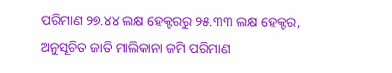ପରିମାଣ ୨୭.୪୪ ଲକ୍ଷ ହେକ୍ଟରରୁ ୨୫.୩୩ ଲକ୍ଷ ହେକ୍ଟର, ଅନୁସୂଚିତ ଜାତି ମାଲିକାନା ଜମି ପରିମାଣ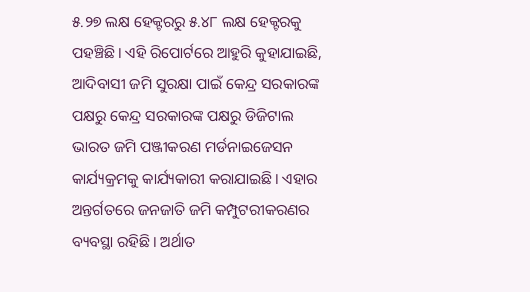୫.୨୭ ଲକ୍ଷ ହେକ୍ଟରରୁ ୫.୪୮ ଲକ୍ଷ ହେକ୍ଟରକୁ ପହଞ୍ଚିଛି। ଏହି ରିପୋର୍ଟରେ ଆହୁରି କୁହାଯାଇଛି, ଆଦିବାସୀ ଜମି ସୁରକ୍ଷା ପାଇଁ କେନ୍ଦ୍ର ସରକାରଙ୍କ ପକ୍ଷରୁ କେନ୍ଦ୍ର ସରକାରଙ୍କ ପକ୍ଷରୁ ଡିଜିଟାଲ ଭାରତ ଜମି ପଞ୍ଜୀକରଣ ମର୍ଡନାଇଜେସନ କାର୍ଯ୍ୟକ୍ରମକୁ କାର୍ଯ୍ୟକାରୀ କରାଯାଇଛି। ଏହାର ଅନ୍ତର୍ଗତରେ ଜନଜାତି ଜମି କମ୍ପୁଟରୀକରଣର ବ୍ୟବସ୍ଥା ରହିଛି। ଅର୍ଥାତ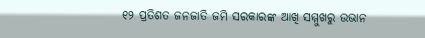୧୨ ପ୍ରତିଶତ ଜନଜାତି ଜମି ସରକାରଙ୍କ ଆଖି ସମ୍ମୁଖରୁ ଉଭାନ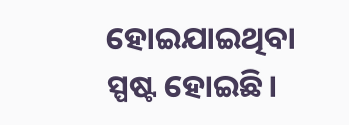ହୋଇଯାଇଥିବା ସ୍ପଷ୍ଟ ହୋଇଛି।